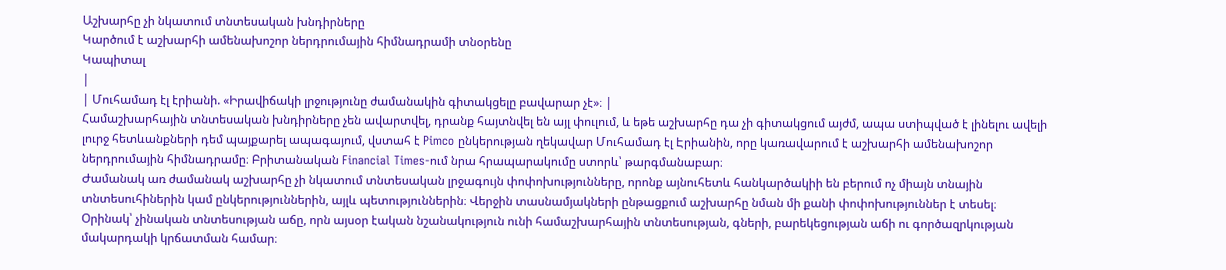Աշխարհը չի նկատում տնտեսական խնդիրները
Կարծում է աշխարհի ամենախոշոր ներդրումային հիմնադրամի տնօրենը
Կապիտալ
|
| Մուհամադ էլ էրիանի. «Իրավիճակի լրջությունը ժամանակին գիտակցելը բավարար չէ»։ |
Համաշխարհային տնտեսական խնդիրները չեն ավարտվել, դրանք հայտնվել են այլ փուլում, և եթե աշխարհը դա չի գիտակցում այժմ, ապա ստիպված է լինելու ավելի լուրջ հետևանքների դեմ պայքարել ապագայում, վստահ է Pimco ընկերության ղեկավար Մուհամադ էլ Էրիանին, որը կառավարում է աշխարհի ամենախոշոր ներդրումային հիմնադրամը։ Բրիտանական Financial Times-ում նրա հրապարակումը ստորև՝ թարգմանաբար։
Ժամանակ առ ժամանակ աշխարհը չի նկատում տնտեսական լրջագույն փոփոխությունները, որոնք այնուհետև հանկարծակիի են բերում ոչ միայն տնային տնտեսուհիներին կամ ընկերություններին, այլև պետություններին։ Վերջին տասնամյակների ընթացքում աշխարհը նման մի քանի փոփոխություններ է տեսել։
Օրինակ՝ չինական տնտեսության աճը, որն այսօր էական նշանակություն ունի համաշխարհային տնտեսության, գների, բարեկեցության աճի ու գործազրկության մակարդակի կրճատման համար։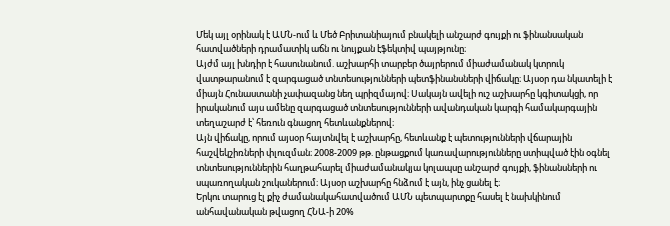Մեկ այլ օրինակ է ԱՄՆ-ում և Մեծ Բրիտանիայում բնակելի անշարժ գույքի ու ֆինանսական հատվածների դրամատիկ աճն ու նույքան էֆեկտիվ պայթյունը։
Այժմ այլ խնդիր է հասունանում. աշխարհի տարբեր ծայրերում միաժամանակ կտրուկ վատթարանում է զարգացած տնտեսությունների պետֆինանսների վիճակը։ Այսօր դա նկատելի է միայն Հունաստանի չափազանց նեղ պրիզմայով։ Սակայն ավելի ուշ աշխարհը կգիտակցի, որ իրականում այս ամենը զարգացած տնտեսությունների ավանդական կարգի համակարգային տեղաշարժ է՝ հեռուն գնացող հետևանքներով։
Այն վիճակը, որում այսօր հայտնվել է աշխարհը, հետևանք է պետությունների վճարային հաշվեկշիռների փլուզման։ 2008-2009 թթ. ընթացքում կառավարությունները ստիպված էին օգնել տնտեսություններին հաղթահարել միաժամանակյա կոլապսը անշարժ գույքի, ֆինանսների ու սպառողական շուկաներում։ Այսօր աշխարհը հնձում է այն, ինչ ցանել է։
Երկու տարուց էլ քիչ ժամանակահատվածում ԱՄՆ պետպարտքը հասել է նախկինում անհավանական թվացող ՀՆԱ-ի 20%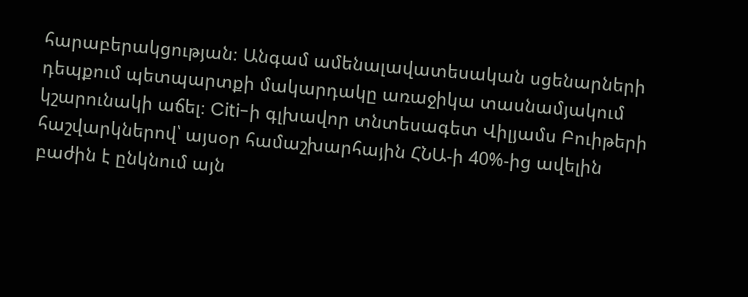հարաբերակցության։ Անգամ ամենալավատեսական սցենարների դեպքում պետպարտքի մակարդակը առաջիկա տասնամյակում կշարունակի աճել։ Citi-ի գլխավոր տնտեսագետ Վիլյամս Բուիթերի հաշվարկներով՝ այսօր համաշխարհային ՀՆԱ-ի 40%-ից ավելին բաժին է ընկնում այն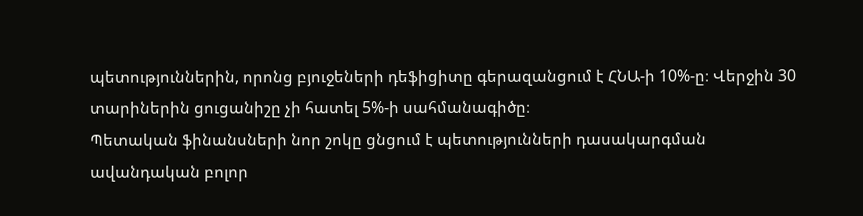պետություններին, որոնց բյուջեների դեֆիցիտը գերազանցում է ՀՆԱ-ի 10%-ը։ Վերջին 30 տարիներին ցուցանիշը չի հատել 5%-ի սահմանագիծը։
Պետական ֆինանսների նոր շոկը ցնցում է պետությունների դասակարգման ավանդական բոլոր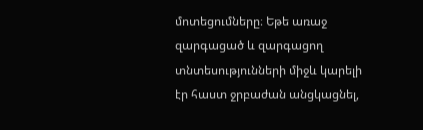մոտեցումները։ Եթե առաջ զարգացած և զարգացող տնտեսությունների միջև կարելի էր հաստ ջրբաժան անցկացնել,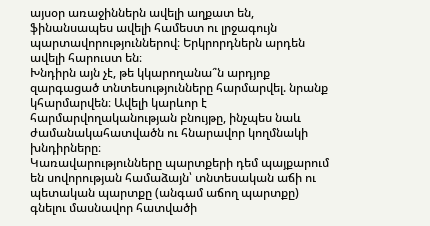այսօր առաջիններն ավելի աղքատ են, ֆինանսապես ավելի համեստ ու լրջագույն պարտավորություններով։ Երկրորդներն արդեն ավելի հարուստ են։
Խնդիրն այն չէ, թե կկարողանա՞ն արդյոք զարգացած տնտեսությունները հարմարվել. նրանք կհարմարվեն։ Ավելի կարևոր է հարմարվողականության բնույթը, ինչպես նաև ժամանակահատվածն ու հնարավոր կողմնակի խնդիրները։
Կառավարությունները պարտքերի դեմ պայքարում են սովորության համաձայն՝ տնտեսական աճի ու պետական պարտքը (անգամ աճող պարտքը) գնելու մասնավոր հատվածի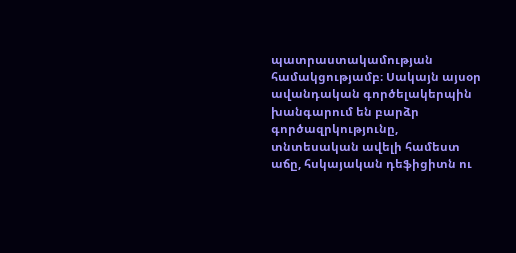պատրաստակամության համակցությամբ։ Սակայն այսօր ավանդական գործելակերպին խանգարում են բարձր գործազրկությունը, տնտեսական ավելի համեստ աճը, հսկայական դեֆիցիտն ու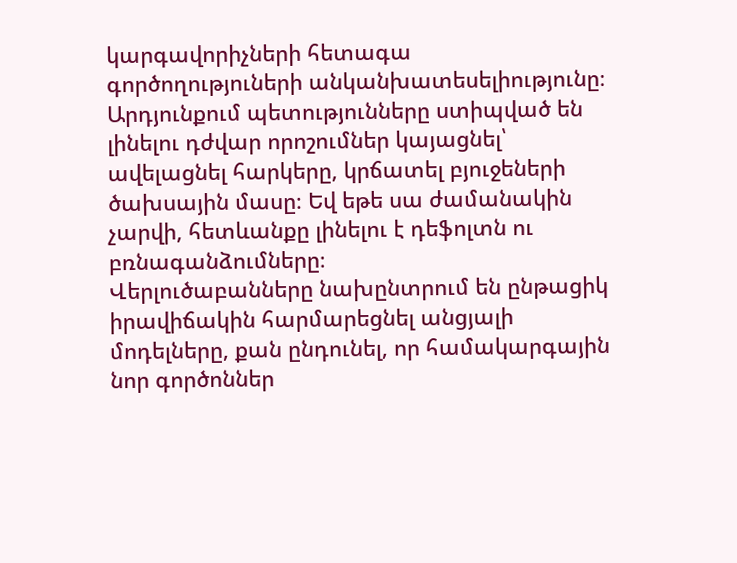կարգավորիչների հետագա գործողություների անկանխատեսելիությունը։ Արդյունքում պետությունները ստիպված են լինելու դժվար որոշումներ կայացնել՝ ավելացնել հարկերը, կրճատել բյուջեների ծախսային մասը։ Եվ եթե սա ժամանակին չարվի, հետևանքը լինելու է դեֆոլտն ու բռնագանձումները։
Վերլուծաբանները նախընտրում են ընթացիկ իրավիճակին հարմարեցնել անցյալի մոդելները, քան ընդունել, որ համակարգային նոր գործոններ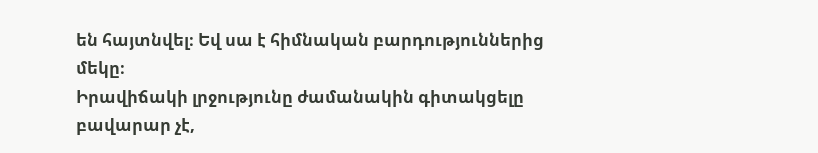են հայտնվել։ Եվ սա է հիմնական բարդություններից մեկը։
Իրավիճակի լրջությունը ժամանակին գիտակցելը բավարար չէ,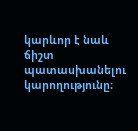կարևոր է նաև ճիշտ պատասխանելու կարողությունը։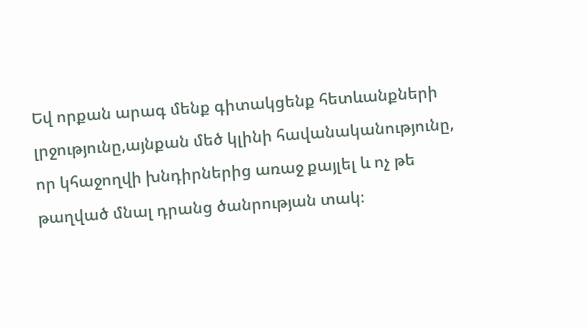Եվ որքան արագ մենք գիտակցենք հետևանքների լրջությունը,այնքան մեծ կլինի հավանականությունը, որ կհաջողվի խնդիրներից առաջ քայլել և ոչ թե թաղված մնալ դրանց ծանրության տակ։